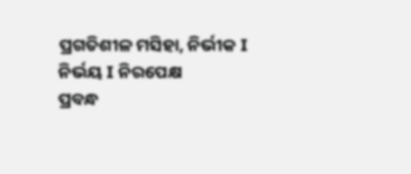ପ୍ରଗତିଶୀଳ ମସିହା, ନିର୍ଭୀକ I ନିର୍ଭୟ I ନିରପେକ୍ଷ
ପ୍ରବନ୍ଧ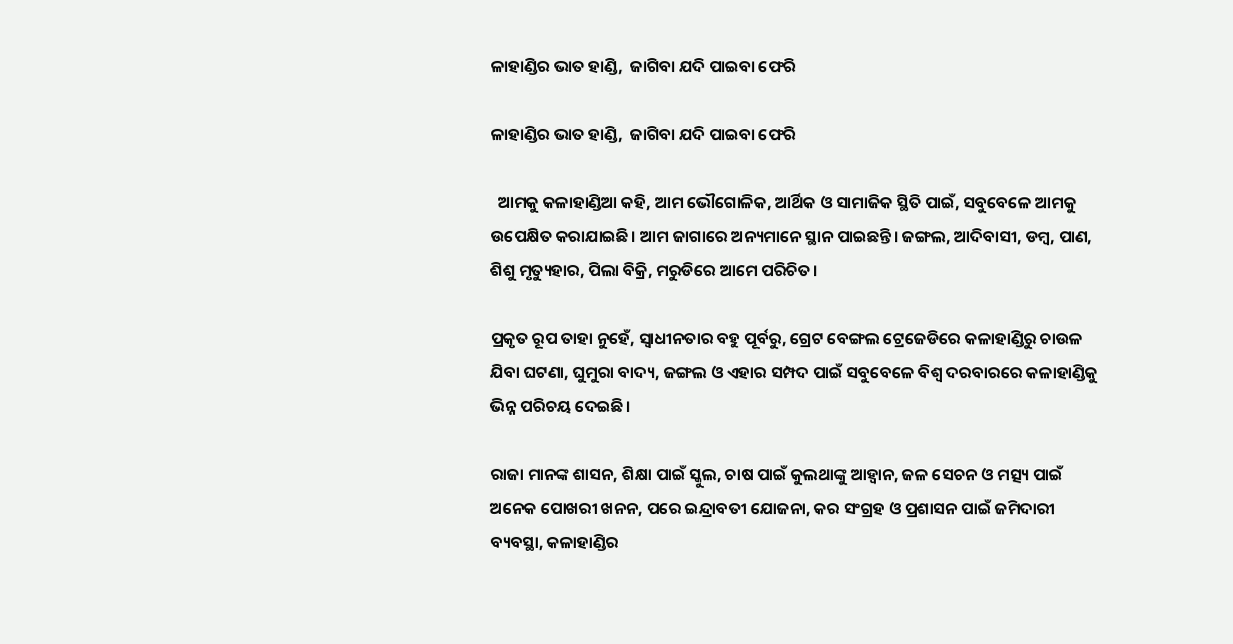ଳାହାଣ୍ଡିର ଭାତ ହାଣ୍ଡି,  ଜାଗିବା ଯଦି ପାଇବା ଫେରି

ଳାହାଣ୍ଡିର ଭାତ ହାଣ୍ଡି,  ଜାଗିବା ଯଦି ପାଇବା ଫେରି

  ଆମକୁ କଳାହାଣ୍ଡିଆ କହି, ଆମ ଭୌଗୋଳିକ, ଆର୍ଥିକ ଓ ସାମାଜିକ ସ୍ଥିତି ପାଇଁ, ସବୁବେଳେ ଆମକୁ ଉପେକ୍ଷିତ କରାଯାଇଛି। ଆମ ଜାଗାରେ ଅନ୍ୟମାନେ ସ୍ଥାନ ପାଇଛନ୍ତି। ଜଙ୍ଗଲ, ଆଦିବାସୀ, ଡମ୍ୱ, ପାଣ, ଶିଶୁ ମୃତ୍ୟୁହାର, ପିଲା ବିକ୍ରି, ମରୁଡିରେ ଆମେ ପରିଚିତ।

ପ୍ରକୃତ ରୂପ ତାହା ନୁହେଁ, ସ୍ୱାଧୀନତାର ବହୁ ପୂର୍ବରୁ, ଗ୍ରେଟ ବେଙ୍ଗଲ ଟ୍ରେଜେଡିରେ କଳାହାଣ୍ଡିରୁ ଚାଉଳ ଯିବା ଘଟଣା, ଘୁମୁରା ବାଦ୍ୟ, ଜଙ୍ଗଲ ଓ ଏହାର ସମ୍ପଦ ପାଇଁ ସବୁବେଳେ ବିଶ୍ୱ ଦରବାରରେ କଳାହାଣ୍ଡିକୁ ଭିନ୍ନ ପରିଚୟ ଦେଇଛି।

ରାଜା ମାନଙ୍କ ଶାସନ, ଶିକ୍ଷା ପାଇଁ ସ୍କୁଲ, ଚାଷ ପାଇଁ କୁଲଥାଙ୍କୁ ଆହ୍ୱାନ, ଜଳ ସେଚନ ଓ ମତ୍ସ୍ୟ ପାଇଁ ଅନେକ ପୋଖରୀ ଖନନ, ପରେ ଇନ୍ଦ୍ରାବତୀ ଯୋଜନା, କର ସଂଗ୍ରହ ଓ ପ୍ରଶାସନ ପାଇଁ ଜମିଦାରୀ ବ୍ୟବସ୍ଥା, କଳାହାଣ୍ଡିର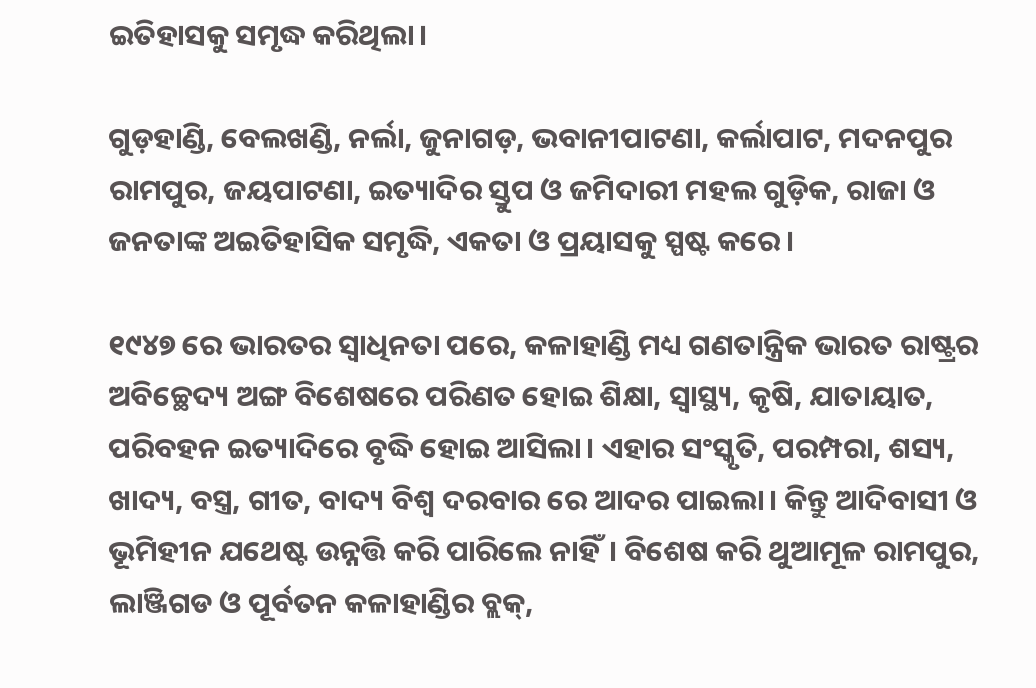ଇତିହାସକୁ ସମୃଦ୍ଧ କରିଥିଲା।

ଗୁଡ଼ହାଣ୍ଡି, ବେଲଖଣ୍ଡି, ନର୍ଲା, ଜୁନାଗଡ଼, ଭବାନୀପାଟଣା, କର୍ଲାପାଟ, ମଦନପୁର ରାମପୁର, ଜୟପାଟଣା, ଇତ୍ୟାଦିର ସ୍ତୁପ ଓ ଜମିଦାରୀ ମହଲ ଗୁଡ଼ିକ, ରାଜା ଓ ଜନତାଙ୍କ ଅଇତିହାସିକ ସମୃଦ୍ଧି, ଏକତା ଓ ପ୍ରୟାସକୁ ସ୍ପଷ୍ଟ କରେ।

୧୯୪୭ ରେ ଭାରତର ସ୍ୱାଧିନତା ପରେ, କଳାହାଣ୍ଡି ମଧ୍ୟ ଗଣତାନ୍ତ୍ରିକ ଭାରତ ରାଷ୍ଟ୍ରର ଅବିଚ୍ଛେଦ୍ୟ ଅଙ୍ଗ ବିଶେଷରେ ପରିଣତ ହୋଇ ଶିକ୍ଷା, ସ୍ୱାସ୍ଥ୍ୟ, କୃଷି, ଯାତାୟାତ, ପରିବହନ ଇତ୍ୟାଦିରେ ବୃଦ୍ଧି ହୋଇ ଆସିଲା। ଏହାର ସଂସ୍କୃତି, ପରମ୍ପରା, ଶସ୍ୟ, ଖାଦ୍ୟ, ବସ୍ତ୍ର, ଗୀତ, ବାଦ୍ୟ ବିଶ୍ୱ ଦରବାର ରେ ଆଦର ପାଇଲା। କିନ୍ତୁ ଆଦିବାସୀ ଓ ଭୂମିହୀନ ଯଥେଷ୍ଟ ଉନ୍ନତ୍ତି କରି ପାରିଲେ ନାହିଁ। ବିଶେଷ କରି ଥୁଆମୂଳ ରାମପୁର, ଲାଞ୍ଜିଗଡ ଓ ପୂର୍ବତନ କଳାହାଣ୍ଡିର ବ୍ଲକ୍,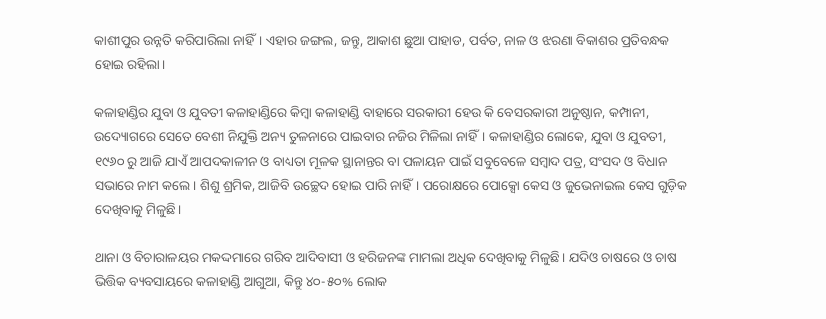କାଶୀପୁର ଉନ୍ନତି କରିପାରିଲା ନାହିଁ। ଏହାର ଜଙ୍ଗଲ, ଜନ୍ତୁ, ଆକାଶ ଛୁଆ ପାହାଡ, ପର୍ବତ, ନାଳ ଓ ଝରଣା ବିକାଶର ପ୍ରତିବନ୍ଧକ ହୋଇ ରହିଲା।

କଳାହାଣ୍ଡିର ଯୁବା ଓ ଯୁବତୀ କଳାହାଣ୍ଡିରେ କିମ୍ବା କଳାହାଣ୍ଡି ବାହାରେ ସରକାରୀ ହେଉ କି ବେସରକାରୀ ଅନୁଷ୍ଠାନ, କମ୍ପାନୀ, ଉଦ୍ୟୋଗରେ ସେତେ ବେଶୀ ନିଯୁକ୍ତି ଅନ୍ୟ ତୁଳନାରେ ପାଇବାର ନଜିର ମିଳିଲା ନାହିଁ। କଳାହାଣ୍ଡିର ଲୋକେ, ଯୁବା ଓ ଯୁବତୀ, ୧୯୬୦ ରୁ ଆଜି ଯାଏଁ ଆପଦକାଳୀନ ଓ ବାଧ୍ୟତା ମୂଳକ ସ୍ଥାନାନ୍ତର ବା ପଳାୟନ ପାଇଁ ସବୁବେଳେ ସମ୍ବାଦ ପତ୍ର, ସଂସଦ ଓ ବିଧାନ ସଭାରେ ନାମ କଲେ। ଶିଶୁ ଶ୍ରମିକ, ଆଜିବି ଉଚ୍ଛେଦ ହୋଇ ପାରି ନାହିଁ। ପରୋକ୍ଷରେ ପୋକ୍ସୋ କେସ ଓ ଜୁଭେନାଇଲ କେସ ଗୁଡ଼ିକ ଦେଖିବାକୁ ମିଳୁଛି।

ଥାନା ଓ ବିଚାରାଳୟର ମକଦ୍ଦମାରେ ଗରିବ ଆଦିବାସୀ ଓ ହରିଜନଙ୍କ ମାମଲା ଅଧିକ ଦେଖିବାକୁ ମିଳୁଛି। ଯଦିଓ ଚାଷରେ ଓ ଚାଷ ଭିତ୍ତିକ ବ୍ୟବସାୟରେ କଳାହାଣ୍ଡି ଆଗୁଆ, କିନ୍ତୁ ୪୦-୫୦% ଲୋକ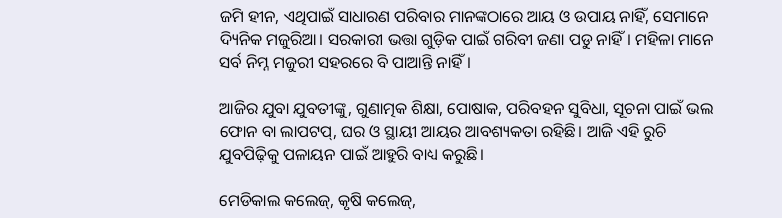ଜମି ହୀନ, ଏଥିପାଇଁ ସାଧାରଣ ପରିବାର ମାନଙ୍କଠାରେ ଆୟ ଓ ଉପାୟ ନାହିଁ, ସେମାନେ ଦ୍ୟିନିକ ମଜୁରିଆ। ସରକାରୀ ଭତ୍ତା ଗୁଡ଼ିକ ପାଇଁ ଗରିବୀ ଜଣା ପଡୁ ନାହିଁ। ମହିଳା ମାନେ ସର୍ବ ନିମ୍ନ ମଜୁରୀ ସହରରେ ବି ପାଆନ୍ତି ନାହିଁ।

ଆଜିର ଯୁବା ଯୁବତୀଙ୍କୁ, ଗୁଣାତ୍ମକ ଶିକ୍ଷା, ପୋଷାକ, ପରିବହନ ସୁବିଧା, ସୂଚନା ପାଇଁ ଭଲ ଫୋନ ବା ଲାପଟପ୍, ଘର ଓ ସ୍ଥାୟୀ ଆୟର ଆବଶ୍ୟକତା ରହିଛି। ଆଜି ଏହି ରୁଚି ଯୁବପିଢ଼ିକୁ ପଳାୟନ ପାଇଁ ଆହୁରି ବାଧ୍ୟ କରୁଛି।

ମେଡିକାଲ କଲେଜ୍, କୃଷି କଲେଜ୍,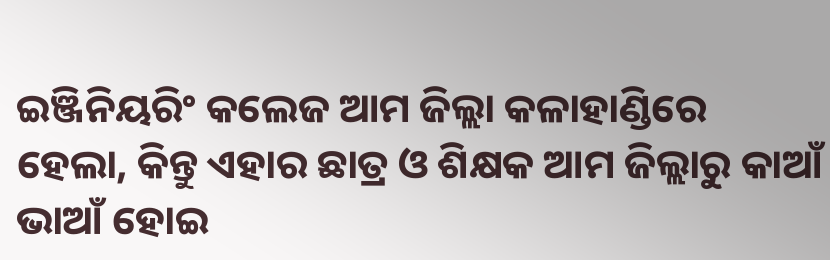ଇଞ୍ଜିନିୟରିଂ କଲେଜ ଆମ ଜିଲ୍ଲା କଳାହାଣ୍ଡିରେ ହେଲା, କିନ୍ତୁ ଏହାର ଛାତ୍ର ଓ ଶିକ୍ଷକ ଆମ ଜିଲ୍ଲାରୁ କାଆଁ ଭାଆଁ ହୋଇ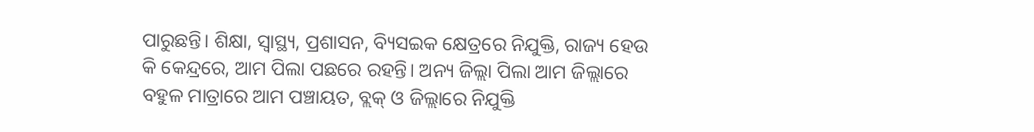ପାରୁଛନ୍ତି। ଶିକ୍ଷା, ସ୍ୱାସ୍ଥ୍ୟ, ପ୍ରଶାସନ, ବ୍ୟିସଇକ କ୍ଷେତ୍ରରେ ନିଯୁକ୍ତି, ରାଜ୍ୟ ହେଉ କି କେନ୍ଦ୍ରରେ, ଆମ ପିଲା ପଛରେ ରହନ୍ତି। ଅନ୍ୟ ଜିଲ୍ଲା ପିଲା ଆମ ଜିଲ୍ଲାରେ ବହୁଳ ମାତ୍ରାରେ ଆମ ପଞ୍ଚାୟତ, ବ୍ଲକ୍ ଓ ଜିଲ୍ଲାରେ ନିଯୁକ୍ତି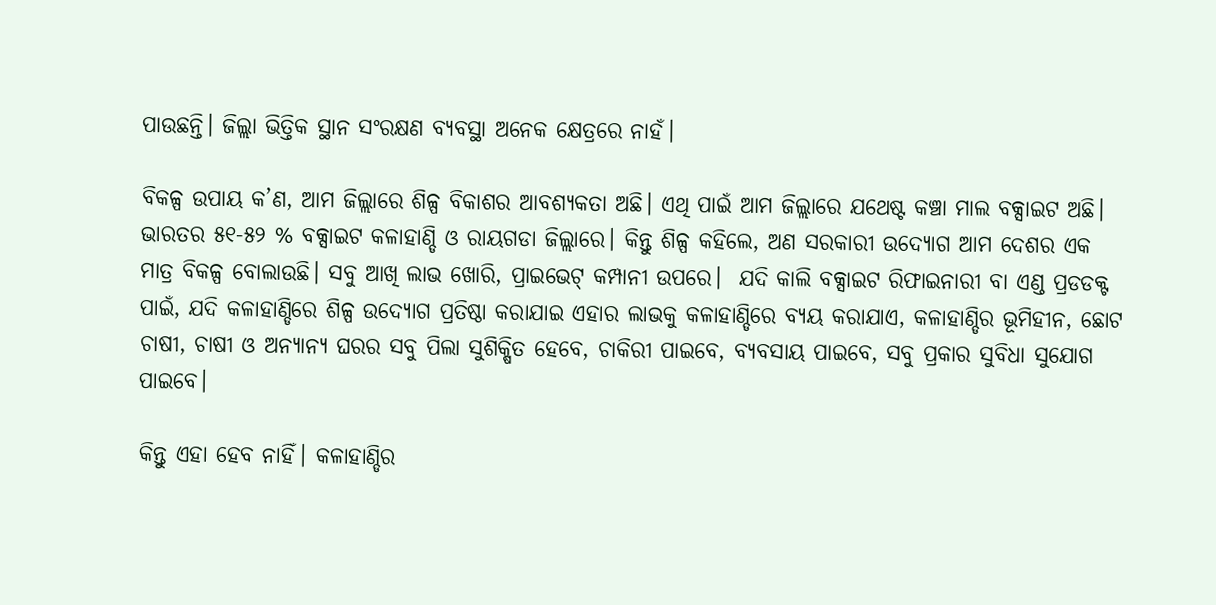ପାଉଛନ୍ତି। ଜିଲ୍ଲା ଭିତ୍ତିକ ସ୍ଥାନ ସଂରକ୍ଷଣ ବ୍ୟବସ୍ଥା ଅନେକ କ୍ଷେତ୍ରରେ ନାହଁ।

ବିକଳ୍ପ ଉପାୟ କ’ଣ, ଆମ ଜିଲ୍ଲାରେ ଶିଳ୍ପ ବିକାଶର ଆବଶ୍ୟକତା ଅଛି। ଏଥି ପାଇଁ ଆମ ଜିଲ୍ଲାରେ ଯଥେଷ୍ଟ କଞ୍ଚା ମାଲ ବକ୍ସାଇଟ ଅଛି। ଭାରତର ୫୧-୫୨ % ବକ୍ସାଇଟ କଳାହାଣ୍ଡି ଓ ରାୟଗଡା ଜିଲ୍ଲାରେ। କିନ୍ତୁ ଶିଳ୍ପ କହିଲେ, ଅଣ ସରକାରୀ ଉଦ୍ୟୋଗ ଆମ ଦେଶର ଏକ ମାତ୍ର ବିକଳ୍ପ ବୋଲାଉଛି। ସବୁ ଆଖି ଲାଭ ଖୋରି, ପ୍ରାଇଭେଟ୍ କମ୍ପାନୀ ଉପରେ।  ଯଦି କାଲି ବକ୍ସାଇଟ ରିଫାଇନାରୀ ବା ଏଣ୍ଡ ପ୍ରଡଡକ୍ଟ ପାଇଁ, ଯଦି କଳାହାଣ୍ଡିରେ ଶିଳ୍ପ ଉଦ୍ୟୋଗ ପ୍ରତିଷ୍ଠା କରାଯାଇ ଏହାର ଲାଭକୁ କଳାହାଣ୍ଡିରେ ବ୍ୟୟ କରାଯାଏ, କଳାହାଣ୍ଡିର ଭୂମିହୀନ, ଛୋଟ ଚାଷୀ, ଚାଷୀ ଓ ଅନ୍ୟାନ୍ୟ ଘରର ସବୁ ପିଲା ସୁଶିକ୍ଷିତ ହେବେ, ଚାକିରୀ ପାଇବେ, ବ୍ୟବସାୟ ପାଇବେ, ସବୁ ପ୍ରକାର ସୁବିଧା ସୁଯୋଗ ପାଇବେ।

କିନ୍ତୁ ଏହା ହେବ ନାହିଁ। କଳାହାଣ୍ଡିର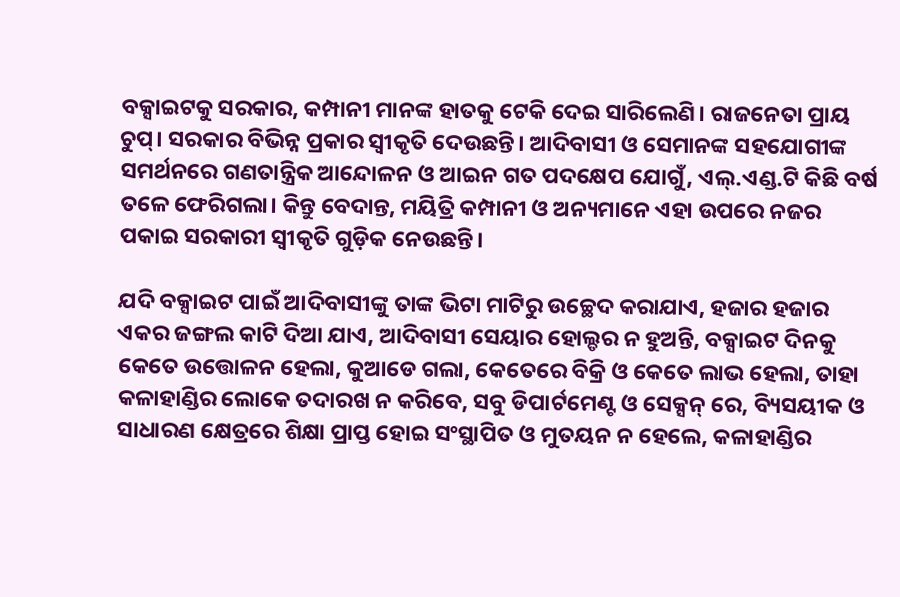ବକ୍ସାଇଟକୁ ସରକାର, କମ୍ପାନୀ ମାନଙ୍କ ହାତକୁ ଟେକି ଦେଇ ସାରିଲେଣି। ରାଜନେତା ପ୍ରାୟ ଚୁପ୍। ସରକାର ବିଭିନ୍ନ ପ୍ରକାର ସ୍ୱୀକୃତି ଦେଉଛନ୍ତି। ଆଦିବାସୀ ଓ ସେମାନଙ୍କ ସହଯୋଗୀଙ୍କ ସମର୍ଥନରେ ଗଣତାନ୍ତ୍ରିକ ଆନ୍ଦୋଳନ ଓ ଆଇନ ଗତ ପଦକ୍ଷେପ ଯୋଗୁଁ, ଏଲ୍.ଏଣ୍ଡ.ଟି କିଛି ବର୍ଷ ତଳେ ଫେରିଗଲା। କିନ୍ତୁ ବେଦାନ୍ତ, ମୟିତ୍ରି କମ୍ପାନୀ ଓ ଅନ୍ୟମାନେ ଏହା ଉପରେ ନଜର ପକାଇ ସରକାରୀ ସ୍ୱୀକୃତି ଗୁଡ଼ିକ ନେଉଛନ୍ତି।

ଯଦି ବକ୍ସାଇଟ ପାଇଁ ଆଦିବାସୀଙ୍କୁ ତାଙ୍କ ଭିଟା ମାଟିରୁ ଉଚ୍ଛେଦ କରାଯାଏ, ହଜାର ହଜାର ଏକର ଜଙ୍ଗଲ କାଟି ଦିଆ ଯାଏ, ଆଦିବାସୀ ସେୟାର ହୋଲ୍ଡର ନ ହୁଅନ୍ତି, ବକ୍ସାଇଟ ଦିନକୁ କେତେ ଉତ୍ତୋଳନ ହେଲା, କୁଆଡେ ଗଲା, କେତେରେ ବିକ୍ରି ଓ କେତେ ଲାଭ ହେଲା, ତାହା କଳାହାଣ୍ଡିର ଲୋକେ ତଦାରଖ ନ କରିବେ, ସବୁ ଡିପାର୍ଟମେଣ୍ଟ ଓ ସେକ୍ସନ୍ ରେ, ବ୍ୟିସୟୀକ ଓ ସାଧାରଣ କ୍ଷେତ୍ରରେ ଶିକ୍ଷା ପ୍ରାପ୍ତ ହୋଇ ସଂସ୍ଥାପିତ ଓ ମୁତୟନ ନ ହେଲେ, କଳାହାଣ୍ଡିର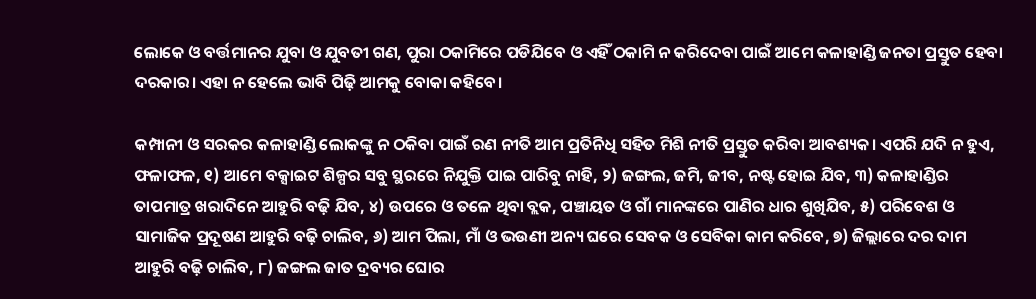ଲୋକେ ଓ ବର୍ତ୍ତମାନର ଯୁବା ଓ ଯୁବତୀ ଗଣ, ପୁରା ଠକାମିରେ ପଡିଯିବେ ଓ ଏହିଁ ଠକାମି ନ କରିଦେବା ପାଇଁ ଆମେ କଳାହାଣ୍ଡି ଜନତା ପ୍ରସ୍ତୁତ ହେବା ଦରକାର। ଏହା ନ ହେଲେ ଭାବି ପିଢ଼ି ଆମକୁ ବୋକା କହିବେ।

କମ୍ପାନୀ ଓ ସରକର କଳାହାଣ୍ଡି ଲୋକଙ୍କୁ ନ ଠକିବା ପାଇଁ ରଣ ନୀତି ଆମ ପ୍ରତିନିଧି ସହିତ ମିଶି ନୀତି ପ୍ରସ୍ତୁତ କରିବା ଆବଶ୍ୟକ। ଏପରି ଯଦି ନ ହୁଏ, ଫଳାଫଳ, ୧) ଆମେ ବକ୍ସାଇଟ ଶିଳ୍ପର ସବୁ ସ୍ଥରରେ ନିଯୁକ୍ତି ପାଇ ପାରିବୁ ନାହି, ୨) ଜଙ୍ଗଲ, ଜମି, ଜୀବ, ନଷ୍ଟ ହୋଇ ଯିବ, ୩) କଳାହାଣ୍ଡିର ତାପମାତ୍ର ଖରାଦିନେ ଆହୁରି ବଢ଼ି ଯିବ, ୪) ଉପରେ ଓ ତଳେ ଥିବା ବ୍ଲକ, ପଞ୍ଚାୟତ ଓ ଗାଁ ମାନଙ୍କରେ ପାଣିର ଧାର ଶୁଖିଯିବ, ୫) ପରିବେଶ ଓ ସାମାଜିକ ପ୍ରଦୂଷଣ ଆହୁରି ବଢ଼ି ଚାଲିବ, ୬) ଆମ ପିଲା, ମାଁ ଓ ଭଉଣୀ ଅନ୍ୟ ଘରେ ସେବକ ଓ ସେବିକା କାମ କରିବେ, ୭) ଜିଲ୍ଲାରେ ଦର ଦାମ ଆହୁରି ବଢ଼ି ଚାଲିବ, ୮) ଜଙ୍ଗଲ ଜାତ ଦ୍ରବ୍ୟର ଘୋର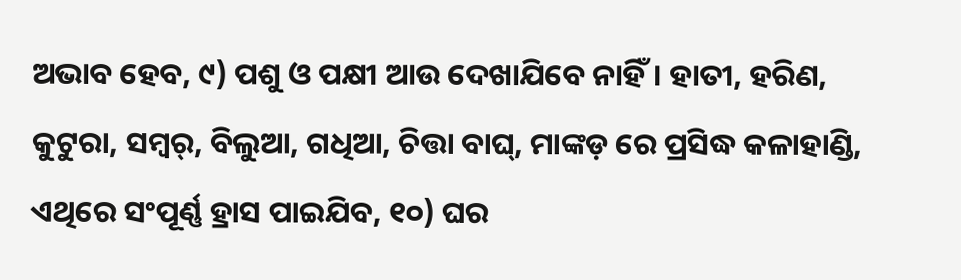ଅଭାବ ହେବ, ୯) ପଶୁ ଓ ପକ୍ଷୀ ଆଉ ଦେଖାଯିବେ ନାହିଁ। ହାତୀ, ହରିଣ, କୁଟୁରା, ସମ୍ବର୍, ବିଲୁଆ, ଗଧିଆ, ଚିତ୍ତା ବାଘ୍, ମାଙ୍କଡ଼ ରେ ପ୍ରସିଦ୍ଧ କଳାହାଣ୍ଡି, ଏଥିରେ ସଂପୂର୍ଣ୍ଣ ହ୍ରାସ ପାଇଯିବ, ୧୦) ଘର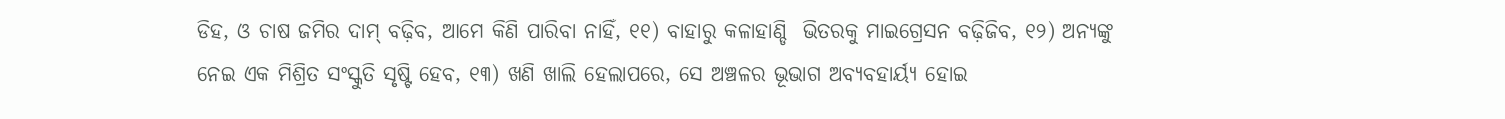ଡିହ, ଓ ଚାଷ ଜମିର ଦାମ୍ ବଢ଼ିବ, ଆମେ କିଣି ପାରିବା ନାହିଁ, ୧୧) ବାହାରୁ କଳାହାଣ୍ଡି  ଭିତରକୁ ମାଇଗ୍ରେସନ ବଢ଼ିଜିବ, ୧୨) ଅନ୍ୟଙ୍କୁ ନେଇ ଏକ ମିଶ୍ରିତ ସଂସ୍କୁତି ସୃଷ୍ଟି ହେବ, ୧୩) ଖଣି ଖାଲି ହେଲାପରେ, ସେ ଅଞ୍ଚଳର ଭୂଭାଗ ଅବ୍ୟବହାର୍ୟ୍ଯ ହୋଇ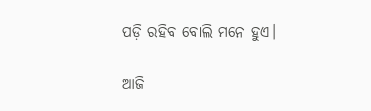ପଡ଼ି ରହିବ ବୋଲି ମନେ ହୁଏ।

ଆଜି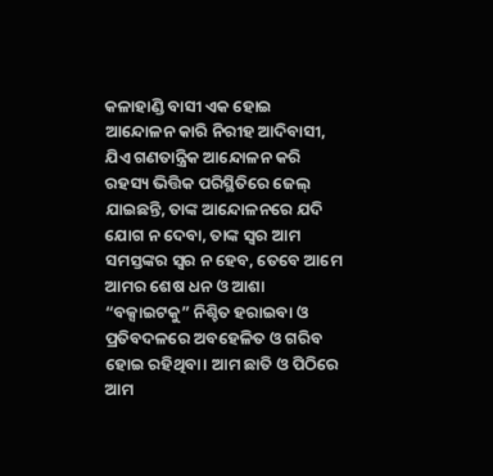କଳାହାଣ୍ଡି ବାସୀ ଏକ ହୋଇ ଆନ୍ଦୋଳନ କାରି ନିରୀହ ଆଦିବାସୀ, ଯିଏ ଗଣତାନ୍ତ୍ରିକ ଆନ୍ଦୋଳନ କରି ରହସ୍ୟ ଭିତ୍ତିକ ପରିସ୍ଥିତିରେ ଜେଲ୍ ଯାଇଛନ୍ତି, ତାଙ୍କ ଆନ୍ଦୋଳନରେ ଯଦି ଯୋଗ ନ ଦେବା, ତାଙ୍କ ସ୍ୱର ଆମ ସମସ୍ତଙ୍କର ସ୍ୱର ନ ହେବ, ତେବେ ଆମେ ଆମର ଶେଷ ଧନ ଓ ଆଶା “ବକ୍ସାଇଟକୁ” ନିଶ୍ଚିତ ହରାଇବା ଓ ପ୍ରତିବଦଳରେ ଅବହେଳିତ ଓ ଗରିବ ହୋଇ ରହିଥିବା। ଆମ ଛାତି ଓ ପିଠିରେ ଆମ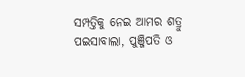ସମ୍ପତ୍ତିକୁ ନେଇ ଆମର ଶତ୍ରୁ ପଇସାବାଲା, ପୁଞ୍ଜିପତି ଓ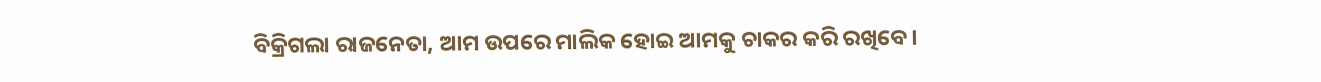ବିକ୍ରିଗଲା ରାଜନେତା, ଆମ ଉପରେ ମାଲିକ ହୋଇ ଆମକୁ ଚାକର କରି ରଖିବେ।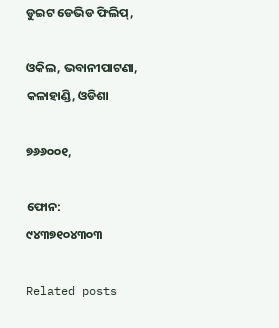ଡୁଇଟ ଡେଭିଡ ଫିଲିପ୍,

ଓକିଲ, ଭବାନୀପାଟଣା, କଳାହାଣ୍ଡି, ଓଡିଶା

୭୬୬୦୦୧,

ଫୋନ: ୯୪୩୭୧୦୪୩୦୩

Related posts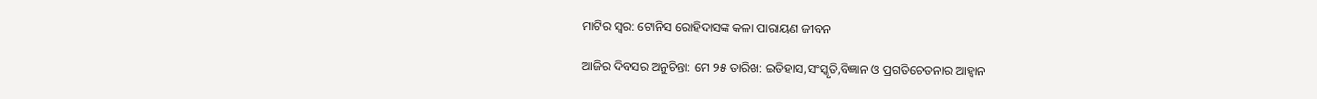ମାଟିର ସ୍ଵର: ଟୋନିସ ରୋହିଦାସଙ୍କ କଳା ପାରାୟଣ ଜୀବନ

ଆଜିର ଦିବସର ଅନୁଚିନ୍ତା: ମେ ୨୫ ତାରିଖ: ଇତିହାସ,ସଂସ୍କୃତି,ବିଜ୍ଞାନ ଓ ପ୍ରଗତିଚେତନାର ଆହ୍ବାନ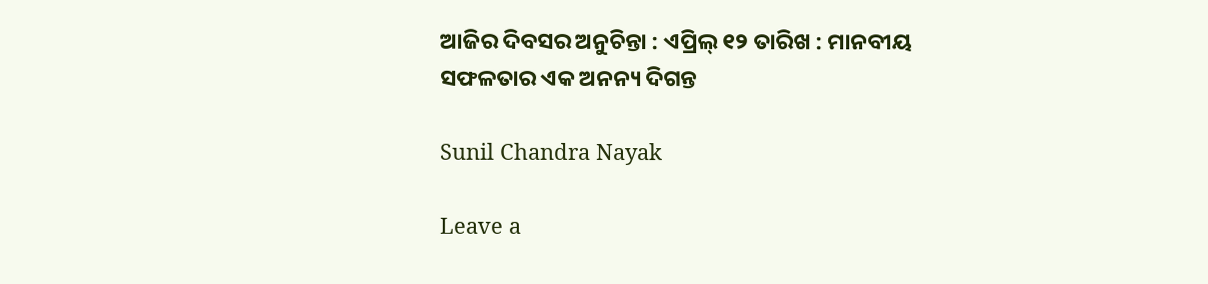ଆଜିର ଦିବସର ଅନୁଚିନ୍ତା : ଏପ୍ରିଲ୍ ୧୨ ତାରିଖ : ମାନବୀୟ ସଫଳତାର ଏକ ଅନନ୍ୟ ଦିଗନ୍ତ

Sunil Chandra Nayak

Leave a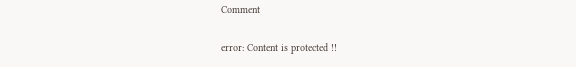Comment

error: Content is protected !!